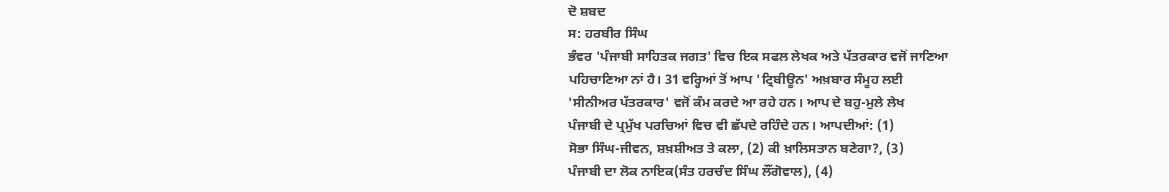ਦੋ ਸ਼ਬਦ
ਸ: ਹਰਬੀਰ ਸਿੰਘ
ਭੰਵਰ 'ਪੰਜਾਬੀ ਸਾਹਿਤਕ ਜਗਤ' ਵਿਚ ਇਕ ਸਫਲ ਲੇਖਕ ਅਤੇ ਪੱਤਰਕਾਰ ਵਜੋਂ ਜਾਣਿਆ
ਪਹਿਚਾਣਿਆ ਨਾਂ ਹੈ। 31 ਵਰ੍ਹਿਆਂ ਤੋਂ ਆਪ 'ਟ੍ਰਿਬੀਊਨ' ਅਖ਼ਬਾਰ ਸੰਮੂਹ ਲਈ
'ਸੀਨੀਅਰ ਪੱਤਰਕਾਰ' ਵਜੋਂ ਕੰਮ ਕਰਦੇ ਆ ਰਹੇ ਹਨ। ਆਪ ਦੇ ਬਹੁ-ਮੁਲੇ ਲੇਖ
ਪੰਜਾਬੀ ਦੇ ਪ੍ਰਮੁੱਖ ਪਰਚਿਆਂ ਵਿਚ ਵੀ ਛੱਪਦੇ ਰਹਿੰਦੇ ਹਨ। ਆਪਦੀਆਂ: (1)
ਸੋਭਾ ਸਿੰਘ-ਜੀਵਨ, ਸ਼ਖ਼ਸ਼ੀਅਤ ਤੇ ਕਲਾ, (2) ਕੀ ਖ਼ਾਲਿਸਤਾਨ ਬਣੇਗਾ?, (3)
ਪੰਜਾਬੀ ਦਾ ਲੋਕ ਨਾਇਕ(ਸੰਤ ਹਰਚੰਦ ਸਿੰਘ ਲੌਂਗੋਵਾਲ), (4)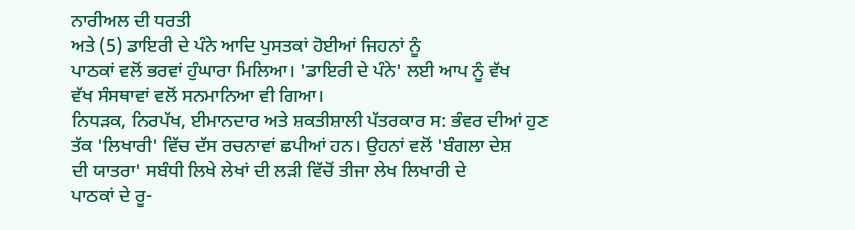ਨਾਰੀਅਲ ਦੀ ਧਰਤੀ
ਅਤੇ (5) ਡਾਇਰੀ ਦੇ ਪੰਨੇ ਆਦਿ ਪੁਸਤਕਾਂ ਹੋਈਆਂ ਜਿਹਨਾਂ ਨੂੰ
ਪਾਠਕਾਂ ਵਲੋਂ ਭਰਵਾਂ ਹੁੰਘਾਰਾ ਮਿਲਿਆ। 'ਡਾਇਰੀ ਦੇ ਪੰਨੇ' ਲਈ ਆਪ ਨੂੰ ਵੱਖ
ਵੱਖ ਸੰਸਥਾਵਾਂ ਵਲੋਂ ਸਨਮਾਨਿਆ ਵੀ ਗਿਆ।
ਨਿਧੜਕ, ਨਿਰਪੱਖ, ਈਮਾਨਦਾਰ ਅਤੇ ਸ਼ਕਤੀਸ਼ਾਲੀ ਪੱਤਰਕਾਰ ਸ: ਭੰਵਰ ਦੀਆਂ ਹੁਣ
ਤੱਕ 'ਲਿਖਾਰੀ' ਵਿੱਚ ਦੱਸ ਰਚਨਾਵਾਂ ਛਪੀਆਂ ਹਨ। ਉਹਨਾਂ ਵਲੋਂ 'ਬੰਗਲਾ ਦੇਸ਼
ਦੀ ਯਾਤਰਾ' ਸਬੰਧੀ ਲਿਖੇ ਲੇਖਾਂ ਦੀ ਲੜੀ ਵਿੱਚੋਂ ਤੀਜਾ ਲੇਖ ਲਿਖਾਰੀ ਦੇ
ਪਾਠਕਾਂ ਦੇ ਰੂ-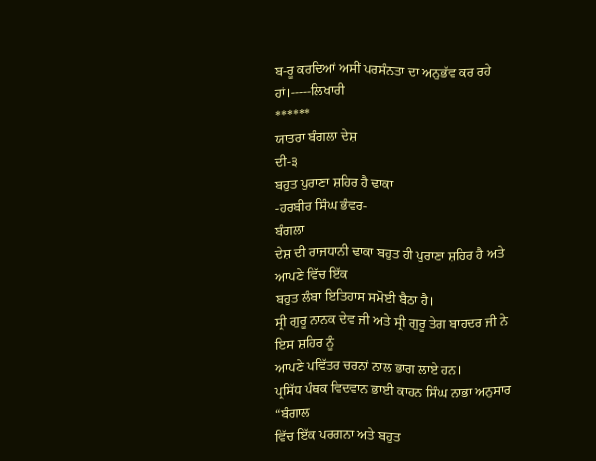ਬ-ਰੂ ਕਰਦਿਆਂ ਅਸੀਂ ਪਰਸੰਨਤਾ ਦਾ ਅਨੁਭੱਵ ਕਰ ਰਹੇ
ਹਾਂ।-----ਲਿਖਾਰੀ
******
ਯਾਤਰਾ ਬੰਗਲਾ ਦੇਸ਼
ਦੀ-੩
ਬਹੁਤ ਪੁਰਾਣਾ ਸ਼ਹਿਰ ਹੈ ਢਾਕਾ
-ਹਰਬੀਰ ਸਿੰਘ ਭੰਵਰ-
ਬੰਗਲਾ
ਦੇਸ਼ ਦੀ ਰਾਜਧਾਨੀ ਢਾਕਾ ਬਹੁਤ ਹੀ ਪੁਰਾਣਾ ਸ਼ਹਿਰ ਹੈ ਅਤੇ ਆਪਣੇ ਵਿੱਚ ਇੱਕ
ਬਹੁਤ ਲੰਬਾ ਇਤਿਹਾਸ ਸਮੋਈ ਬੈਠਾ ਹੈ।
ਸ੍ਰੀ ਗੁਰੂ ਨਾਨਕ ਦੇਵ ਜੀ ਅਤੇ ਸ੍ਰੀ ਗੁਰੂ ਤੇਗ ਬਾਹਦਰ ਜੀ ਨੇ ਇਸ ਸ਼ਹਿਰ ਨੂੰ
ਆਪਣੇ ਪਵਿੱਤਰ ਚਰਨਾਂ ਨਾਲ ਭਾਗ ਲਾਏ ਹਨ।
ਪ੍ਰਸਿੱਧ ਪੰਥਕ ਵਿਦਵਾਨ ਭਾਈ ਕਾਹਨ ਸਿੰਘ ਨਾਭਾ ਅਨੁਸਾਰ
“ਬੰਗਾਲ
ਵਿੱਚ ਇੱਕ ਪਰਗਨਾ ਅਤੇ ਬਹੁਤ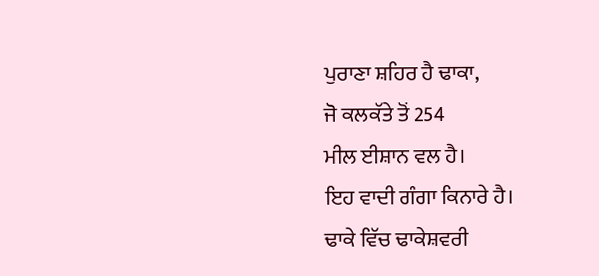ਪੁਰਾਣਾ ਸ਼ਹਿਰ ਹੈ ਢਾਕਾ,
ਜੋ ਕਲਕੱਤੇ ਤੋਂ 254
ਮੀਲ ਈਸ਼ਾਨ ਵਲ ਹੈ।
ਇਹ ਵਾਦੀ ਗੰਗਾ ਕਿਨਾਰੇ ਹੈ।
ਢਾਕੇ ਵਿੱਚ ਢਾਕੇਸ਼ਵਰੀ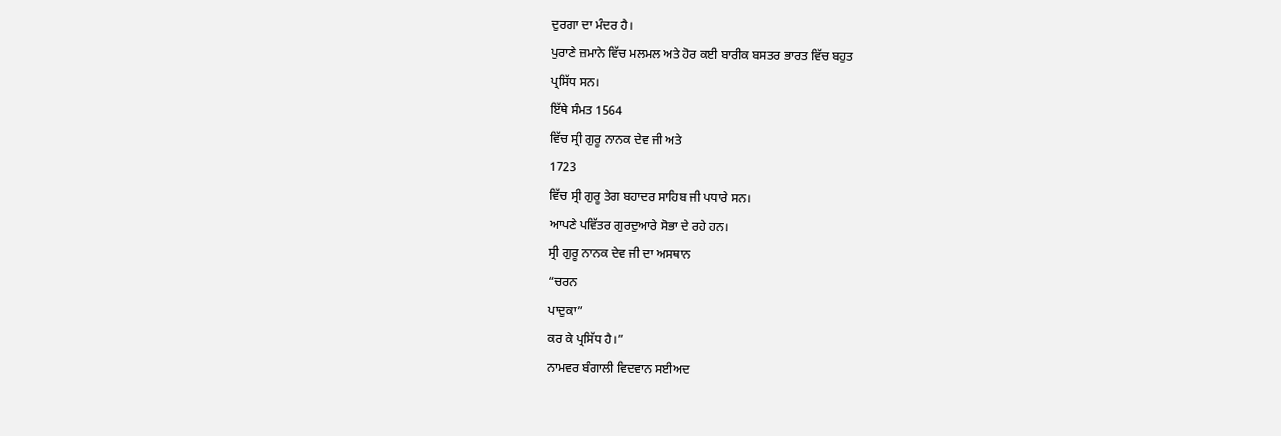ਦੁਰਗਾ ਦਾ ਮੰਦਰ ਹੈ।
ਪੁਰਾਣੇ ਜ਼ਮਾਨੇ ਵਿੱਚ ਮਲਮਲ ਅਤੇ ਹੋਰ ਕਈ ਬਾਰੀਕ ਬਸਤਰ ਭਾਰਤ ਵਿੱਚ ਬਹੁਤ
ਪ੍ਰਸਿੱਧ ਸਨ।
ਇੱਥੇ ਸੰਮਤ 1564
ਵਿੱਚ ਸ੍ਰੀ ਗੁਰੂ ਨਾਨਕ ਦੇਵ ਜੀ ਅਤੇ
1723
ਵਿੱਚ ਸ੍ਰੀ ਗੁਰੂ ਤੇਗ ਬਹਾਦਰ ਸਾਹਿਬ ਜੀ ਪਧਾਰੇ ਸਨ।
ਆਪਣੇ ਪਵਿੱਤਰ ਗੁਰਦੁਆਰੇ ਸੋਭਾ ਦੇ ਰਹੇ ਹਨ।
ਸ੍ਰੀ ਗੁਰੂ ਨਾਨਕ ਦੇਵ ਜੀ ਦਾ ਅਸਥਾਨ
“ਚਰਨ
ਪਾਦੁਕਾ”
ਕਰ ਕੇ ਪ੍ਰਸਿੱਧ ਹੈ।”
ਨਾਮਵਰ ਬੰਗਾਲੀ ਵਿਦਵਾਨ ਸਈਅਦ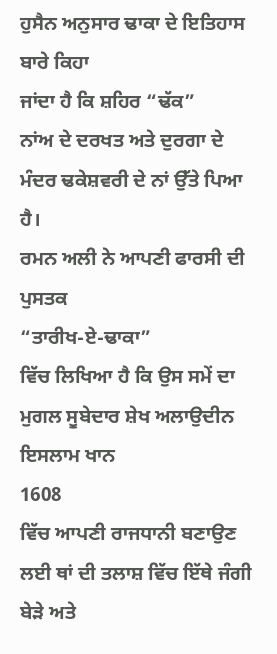ਹੁਸੈਨ ਅਨੁਸਾਰ ਢਾਕਾ ਦੇ ਇਤਿਹਾਸ ਬਾਰੇ ਕਿਹਾ
ਜਾਂਦਾ ਹੈ ਕਿ ਸ਼ਹਿਰ “ਢੱਕ”
ਨਾਂਅ ਦੇ ਦਰਖਤ ਅਤੇ ਦੁਰਗਾ ਦੇ ਮੰਦਰ ਢਕੇਸ਼ਵਰੀ ਦੇ ਨਾਂ ਉੱਤੇ ਪਿਆ ਹੈ।
ਰਮਨ ਅਲੀ ਨੇ ਆਪਣੀ ਫਾਰਸੀ ਦੀ ਪੁਸਤਕ
“ਤਾਰੀਖ-ਏ-ਢਾਕਾ”
ਵਿੱਚ ਲਿਖਿਆ ਹੈ ਕਿ ਉਸ ਸਮੇਂ ਦਾ ਮੁਗਲ ਸੂਬੇਦਾਰ ਸ਼ੇਖ ਅਲਾਉਦੀਨ ਇਸਲਾਮ ਖਾਨ
1608
ਵਿੱਚ ਆਪਣੀ ਰਾਜਧਾਨੀ ਬਣਾਉਣ ਲਈ ਥਾਂ ਦੀ ਤਲਾਸ਼ ਵਿੱਚ ਇੱਥੇ ਜੰਗੀ ਬੇੜੇ ਅਤੇ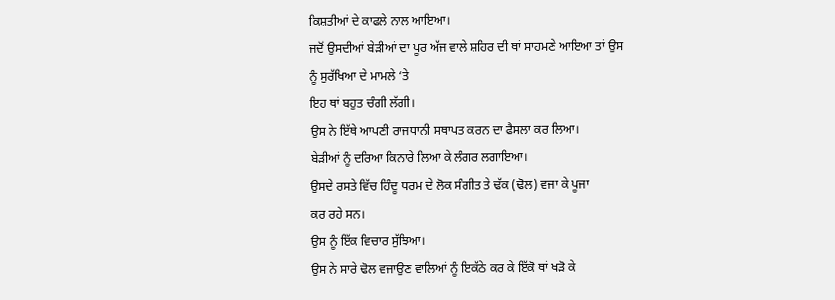ਕਿਸ਼ਤੀਆਂ ਦੇ ਕਾਫਲੇ ਨਾਲ ਆਇਆ।
ਜਦੋਂ ਉਸਦੀਆਂ ਬੇੜੀਆਂ ਦਾ ਪੂਰ ਅੱਜ ਵਾਲੇ ਸ਼ਹਿਰ ਦੀ ਥਾਂ ਸਾਹਮਣੇ ਆਇਆ ਤਾਂ ਉਸ
ਨੂੰ ਸੁਰੱਖਿਆ ਦੇ ਮਾਮਲੇ ‘ਤੇ
ਇਹ ਥਾਂ ਬਹੁਤ ਚੰਗੀ ਲੱਗੀ।
ਉਸ ਨੇ ਇੱਥੇ ਆਪਣੀ ਰਾਜਧਾਨੀ ਸਥਾਪਤ ਕਰਨ ਦਾ ਫੈਸਲਾ ਕਰ ਲਿਆ।
ਬੇੜੀਆਂ ਨੂੰ ਦਰਿਆ ਕਿਨਾਰੇ ਲਿਆ ਕੇ ਲੰਗਰ ਲਗਾਇਆ।
ਉਸਦੇ ਰਸਤੇ ਵਿੱਚ ਹਿੰਦੂ ਧਰਮ ਦੇ ਲੋਕ ਸੰਗੀਤ ਤੇ ਢੱਕ (ਢੋਲ) ਵਜਾ ਕੇ ਪੂਜਾ
ਕਰ ਰਹੇ ਸਨ।
ਉਸ ਨੂੰ ਇੱਕ ਵਿਚਾਰ ਸੁੱਝਿਆ।
ਉਸ ਨੇ ਸਾਰੇ ਢੋਲ ਵਜਾਉਣ ਵਾਲਿਆਂ ਨੂੰ ਇਕੱਠੇ ਕਰ ਕੇ ਇੱਕੋ ਥਾਂ ਖੜੋ ਕੇ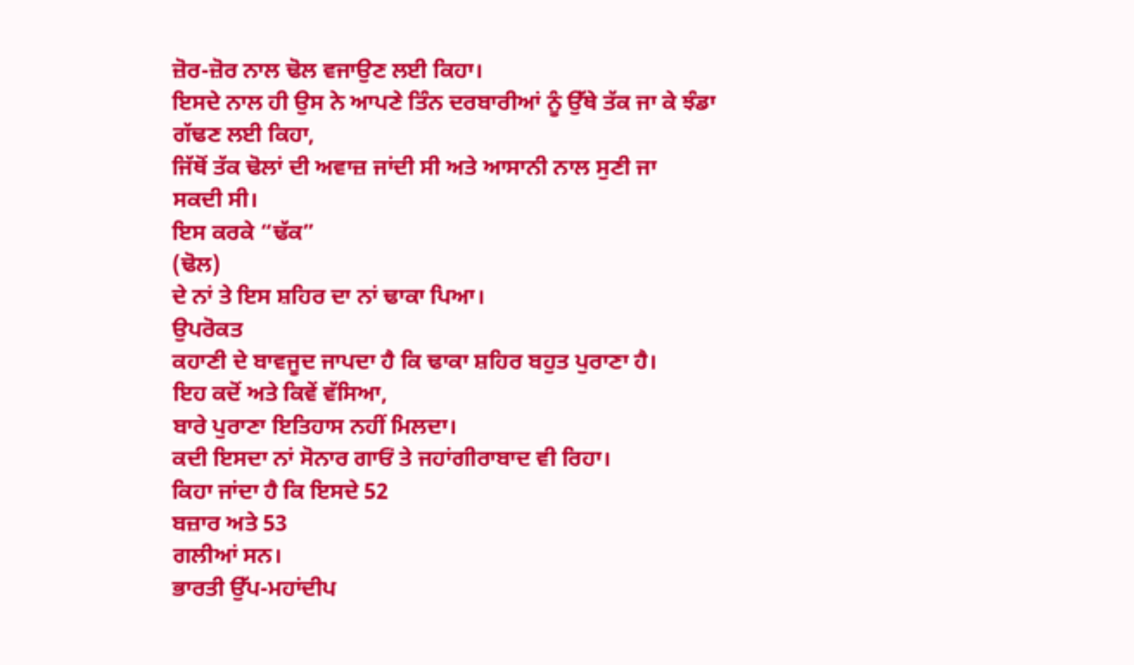ਜ਼ੋਰ-ਜ਼ੋਰ ਨਾਲ ਢੋਲ ਵਜਾਉਣ ਲਈ ਕਿਹਾ।
ਇਸਦੇ ਨਾਲ ਹੀ ਉਸ ਨੇ ਆਪਣੇ ਤਿੰਨ ਦਰਬਾਰੀਆਂ ਨੂੰ ਉੱਥੇ ਤੱਕ ਜਾ ਕੇ ਝੰਡਾ
ਗੱਢਣ ਲਈ ਕਿਹਾ,
ਜਿੱਥੋਂ ਤੱਕ ਢੋਲਾਂ ਦੀ ਅਵਾਜ਼ ਜਾਂਦੀ ਸੀ ਅਤੇ ਆਸਾਨੀ ਨਾਲ ਸੁਣੀ ਜਾ
ਸਕਦੀ ਸੀ।
ਇਸ ਕਰਕੇ “ਢੱਕ”
(ਢੋਲ)
ਦੇ ਨਾਂ ਤੇ ਇਸ ਸ਼ਹਿਰ ਦਾ ਨਾਂ ਢਾਕਾ ਪਿਆ।
ਉਪਰੋਕਤ
ਕਹਾਣੀ ਦੇ ਬਾਵਜੂਦ ਜਾਪਦਾ ਹੈ ਕਿ ਢਾਕਾ ਸ਼ਹਿਰ ਬਹੁਤ ਪੁਰਾਣਾ ਹੈ।
ਇਹ ਕਦੋਂ ਅਤੇ ਕਿਵੇਂ ਵੱਸਿਆ,
ਬਾਰੇ ਪੁਰਾਣਾ ਇਤਿਹਾਸ ਨਹੀਂ ਮਿਲਦਾ।
ਕਦੀ ਇਸਦਾ ਨਾਂ ਸੋਨਾਰ ਗਾਓਂ ਤੇ ਜਹਾਂਗੀਰਾਬਾਦ ਵੀ ਰਿਹਾ।
ਕਿਹਾ ਜਾਂਦਾ ਹੈ ਕਿ ਇਸਦੇ 52
ਬਜ਼ਾਰ ਅਤੇ 53
ਗਲੀਆਂ ਸਨ।
ਭਾਰਤੀ ਉੱਪ-ਮਹਾਂਦੀਪ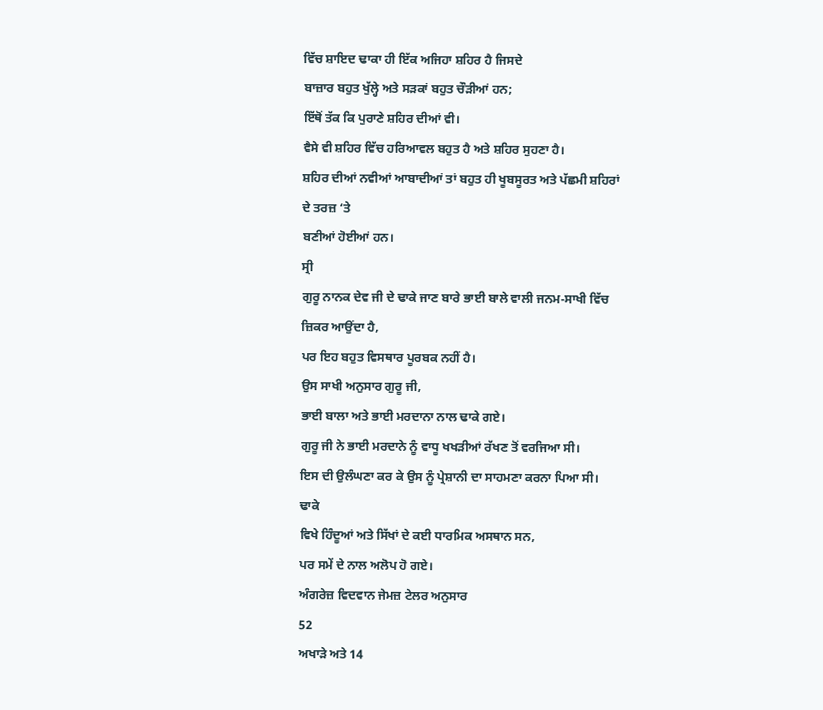ਵਿੱਚ ਸ਼ਾਇਦ ਢਾਕਾ ਹੀ ਇੱਕ ਅਜਿਹਾ ਸ਼ਹਿਰ ਹੈ ਜਿਸਦੇ
ਬਾਜ਼ਾਰ ਬਹੁਤ ਖੁੱਲ੍ਹੇ ਅਤੇ ਸੜਕਾਂ ਬਹੁਤ ਚੌੜੀਆਂ ਹਨ;
ਇੱਥੋਂ ਤੱਕ ਕਿ ਪੁਰਾਣੇ ਸ਼ਹਿਰ ਦੀਆਂ ਵੀ।
ਵੈਸੇ ਵੀ ਸ਼ਹਿਰ ਵਿੱਚ ਹਰਿਆਵਲ ਬਹੁਤ ਹੈ ਅਤੇ ਸ਼ਹਿਰ ਸੁਹਣਾ ਹੈ।
ਸ਼ਹਿਰ ਦੀਆਂ ਨਵੀਆਂ ਆਬਾਦੀਆਂ ਤਾਂ ਬਹੁਤ ਹੀ ਖੂਬਸੂਰਤ ਅਤੇ ਪੱਛਮੀ ਸ਼ਹਿਰਾਂ
ਦੇ ਤਰਜ਼ ‘ਤੇ
ਬਣੀਆਂ ਹੋਈਆਂ ਹਨ।
ਸ੍ਰੀ
ਗੁਰੂ ਨਾਨਕ ਦੇਵ ਜੀ ਦੇ ਢਾਕੇ ਜਾਣ ਬਾਰੇ ਭਾਈ ਬਾਲੇ ਵਾਲੀ ਜਨਮ-ਸਾਖੀ ਵਿੱਚ
ਜ਼ਿਕਰ ਆਉਂਦਾ ਹੈ,
ਪਰ ਇਹ ਬਹੁਤ ਵਿਸਥਾਰ ਪੂਰਬਕ ਨਹੀਂ ਹੈ।
ਉਸ ਸਾਖੀ ਅਨੁਸਾਰ ਗੁਰੂ ਜੀ,
ਭਾਈ ਬਾਲਾ ਅਤੇ ਭਾਈ ਮਰਦਾਨਾ ਨਾਲ ਢਾਕੇ ਗਏ।
ਗੁਰੂ ਜੀ ਨੇ ਭਾਈ ਮਰਦਾਨੇ ਨੂੰ ਵਾਧੂ ਖਖੜੀਆਂ ਰੱਖਣ ਤੋਂ ਵਰਜਿਆ ਸੀ।
ਇਸ ਦੀ ਉਲੰਘਣਾ ਕਰ ਕੇ ਉਸ ਨੂੰ ਪ੍ਰੇਸ਼ਾਨੀ ਦਾ ਸਾਹਮਣਾ ਕਰਨਾ ਪਿਆ ਸੀ।
ਢਾਕੇ
ਵਿਖੇ ਹਿੰਦੂਆਂ ਅਤੇ ਸਿੱਖਾਂ ਦੇ ਕਈ ਧਾਰਮਿਕ ਅਸਥਾਨ ਸਨ,
ਪਰ ਸਮੇਂ ਦੇ ਨਾਲ ਅਲੋਪ ਹੋ ਗਏ।
ਅੰਗਰੇਜ਼ ਵਿਦਵਾਨ ਜੇਮਜ਼ ਟੇਲਰ ਅਨੁਸਾਰ
52
ਅਖਾੜੇ ਅਤੇ 14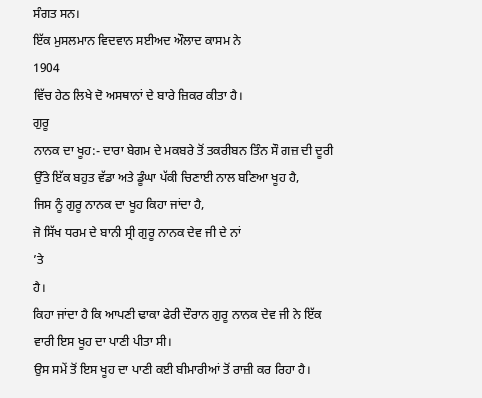ਸੰਗਤ ਸਨ।
ਇੱਕ ਮੁਸਲਮਾਨ ਵਿਦਵਾਨ ਸਈਅਦ ਔਲਾਦ ਕਾਸਮ ਨੇ
1904
ਵਿੱਚ ਹੇਠ ਲਿਖੇ ਦੋ ਅਸਥਾਨਾਂ ਦੇ ਬਾਰੇ ਜ਼ਿਕਰ ਕੀਤਾ ਹੈ।
ਗੁਰੂ
ਨਾਨਕ ਦਾ ਖੂਹ:- ਦਾਰਾ ਬੇਗਮ ਦੇ ਮਕਬਰੇ ਤੋਂ ਤਕਰੀਬਨ ਤਿੰਨ ਸੌ ਗਜ਼ ਦੀ ਦੂਰੀ
ਉੱਤੇ ਇੱਕ ਬਹੁਤ ਵੱਡਾ ਅਤੇ ਡੂੰਘਾ ਪੱਕੀ ਚਿਣਾਈ ਨਾਲ ਬਣਿਆ ਖੂਹ ਹੈ,
ਜਿਸ ਨੂੰ ਗੁਰੂ ਨਾਨਕ ਦਾ ਖੂਹ ਕਿਹਾ ਜਾਂਦਾ ਹੈ,
ਜੋ ਸਿੱਖ ਧਰਮ ਦੇ ਬਾਨੀ ਸ੍ਰੀ ਗੁਰੂ ਨਾਨਕ ਦੇਵ ਜੀ ਦੇ ਨਾਂ
’ਤੇ
ਹੈ।
ਕਿਹਾ ਜਾਂਦਾ ਹੈ ਕਿ ਆਪਣੀ ਢਾਕਾ ਫੇਰੀ ਦੌਰਾਨ ਗੁਰੂ ਨਾਨਕ ਦੇਵ ਜੀ ਨੇ ਇੱਕ
ਵਾਰੀ ਇਸ ਖੂਹ ਦਾ ਪਾਣੀ ਪੀਤਾ ਸੀ।
ਉਸ ਸਮੇਂ ਤੋਂ ਇਸ ਖੂਹ ਦਾ ਪਾਣੀ ਕਈ ਬੀਮਾਰੀਆਂ ਤੋਂ ਰਾਜ਼ੀ ਕਰ ਰਿਹਾ ਹੈ।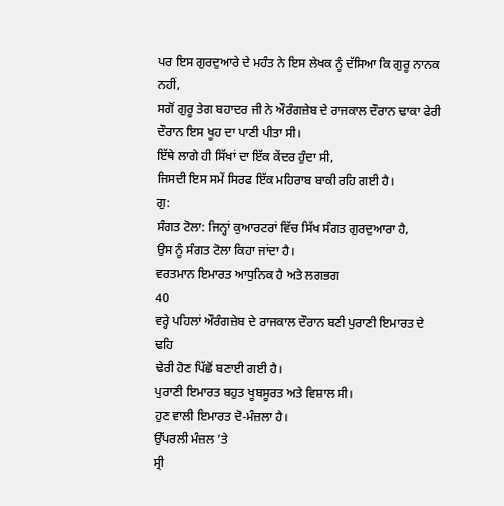ਪਰ ਇਸ ਗੁਰਦੁਆਰੇ ਦੇ ਮਹੰਤ ਨੇ ਇਸ ਲੇਖਕ ਨੂੰ ਦੱਸਿਆ ਕਿ ਗੁਰੂ ਨਾਨਕ ਨਹੀਂ,
ਸਗੋਂ ਗੁਰੂ ਤੇਗ ਬਹਾਦਰ ਜੀ ਨੇ ਔਰੰਗਜ਼ੇਬ ਦੇ ਰਾਜਕਾਲ ਦੌਰਾਨ ਢਾਕਾ ਫੇਰੀ
ਦੌਰਾਨ ਇਸ ਖੂਹ ਦਾ ਪਾਣੀ ਪੀਤਾ ਸੀ।
ਇੱਥੇ ਲਾਗੇ ਹੀ ਸਿੱਖਾਂ ਦਾ ਇੱਕ ਕੇਂਦਰ ਹੁੰਦਾ ਸੀ,
ਜਿਸਦੀ ਇਸ ਸਮੇਂ ਸਿਰਫ ਇੱਕ ਮਹਿਰਾਬ ਬਾਕੀ ਰਹਿ ਗਈ ਹੈ।
ਗੁ:
ਸੰਗਤ ਟੋਲਾ: ਜਿਨ੍ਹਾਂ ਕੁਆਰਟਰਾਂ ਵਿੱਚ ਸਿੱਖ ਸੰਗਤ ਗੁਰਦੁਆਰਾ ਹੈ,
ਉਸ ਨੂੰ ਸੰਗਤ ਟੋਲਾ ਕਿਹਾ ਜਾਂਦਾ ਹੈ।
ਵਰਤਮਾਨ ਇਮਾਰਤ ਆਧੁਨਿਕ ਹੈ ਅਤੇ ਲਗਭਗ
40
ਵਰ੍ਹੇ ਪਹਿਲਾਂ ਔਰੰਗਜ਼ੇਬ ਦੇ ਰਾਜਕਾਲ ਦੌਰਾਨ ਬਣੀ ਪੁਰਾਣੀ ਇਮਾਰਤ ਦੇ ਢਹਿ
ਢੇਰੀ ਹੋਣ ਪਿੱਛੋਂ ਬਣਾਈ ਗਈ ਹੈ।
ਪੁਰਾਣੀ ਇਮਾਰਤ ਬਹੁਤ ਖੂਬਸੂਰਤ ਅਤੇ ਵਿਸ਼ਾਲ ਸੀ।
ਹੁਣ ਵਾਲੀ ਇਮਾਰਤ ਦੋ-ਮੰਜ਼ਲਾ ਹੈ।
ਉੱਪਰਲੀ ਮੰਜ਼ਲ ’ਤੇ
ਸ੍ਰੀ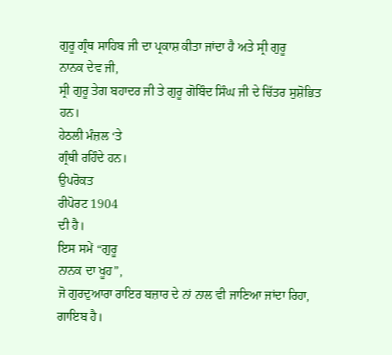ਗੁਰੂ ਗ੍ਰੰਥ ਸਾਹਿਬ ਜੀ ਦਾ ਪ੍ਰਕਾਸ਼ ਕੀਤਾ ਜਾਂਦਾ ਹੈ ਅਤੇ ਸ੍ਰੀ ਗੁਰੂ
ਨਾਨਕ ਦੇਵ ਜੀ,
ਸ੍ਰੀ ਗੁਰੂ ਤੇਗ ਬਹਾਦਰ ਜੀ ਤੇ ਗੁਰੂ ਗੋਬਿੰਦ ਸਿੰਘ ਜੀ ਦੇ ਚਿੱਤਰ ਸੁਸ਼ੋਭਿਤ
ਹਨ।
ਹੇਠਲੀ ਮੰਜ਼ਲ ‘ਤੇ
ਗ੍ਰੰਥੀ ਰਹਿੰਦੇ ਹਨ।
ਉਪਰੋਕਤ
ਰੀਪੋਰਟ 1904
ਦੀ ਹੈ।
ਇਸ ਸਮੇਂ “ਗੁਰੂ
ਨਾਨਕ ਦਾ ਖੂਹ”,
ਜੋ ਗੁਰਦੁਆਰਾ ਰਾਇਰ ਬਜ਼ਾਰ ਦੇ ਨਾਂ ਨਾਲ ਵੀ ਜਾਣਿਆ ਜਾਂਦਾ ਰਿਹਾ,
ਗਾਇਬ ਹੈ।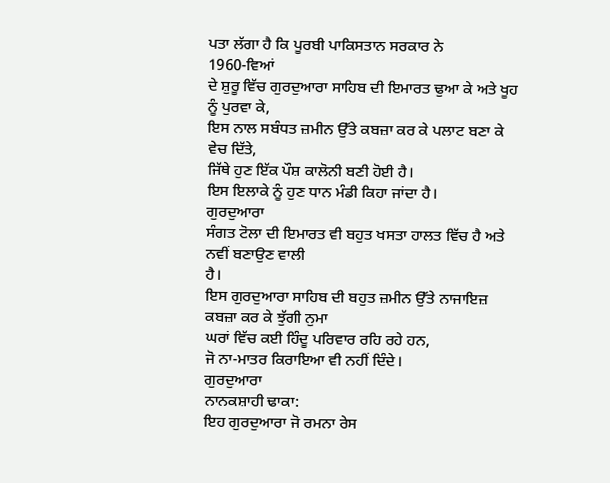ਪਤਾ ਲੱਗਾ ਹੈ ਕਿ ਪੂਰਬੀ ਪਾਕਿਸਤਾਨ ਸਰਕਾਰ ਨੇ
1960-ਵਿਆਂ
ਦੇ ਸ਼ੁਰੂ ਵਿੱਚ ਗੁਰਦੁਆਰਾ ਸਾਹਿਬ ਦੀ ਇਮਾਰਤ ਢੁਆ ਕੇ ਅਤੇ ਖੂਹ ਨੂੰ ਪੁਰਵਾ ਕੇ,
ਇਸ ਨਾਲ ਸਬੰਧਤ ਜ਼ਮੀਨ ਉੱਤੇ ਕਬਜ਼ਾ ਕਰ ਕੇ ਪਲਾਟ ਬਣਾ ਕੇ ਵੇਚ ਦਿੱਤੇ,
ਜਿੱਥੇ ਹੁਣ ਇੱਕ ਪੌਸ਼ ਕਾਲੋਨੀ ਬਣੀ ਹੋਈ ਹੈ।
ਇਸ ਇਲਾਕੇ ਨੂੰ ਹੁਣ ਧਾਨ ਮੰਡੀ ਕਿਹਾ ਜਾਂਦਾ ਹੈ।
ਗੁਰਦੁਆਰਾ
ਸੰਗਤ ਟੋਲਾ ਦੀ ਇਮਾਰਤ ਵੀ ਬਹੁਤ ਖਸਤਾ ਹਾਲਤ ਵਿੱਚ ਹੈ ਅਤੇ ਨਵੀਂ ਬਣਾਉਣ ਵਾਲੀ
ਹੈ।
ਇਸ ਗੁਰਦੁਆਰਾ ਸਾਹਿਬ ਦੀ ਬਹੁਤ ਜ਼ਮੀਨ ਉੱਤੇ ਨਾਜਾਇਜ਼ ਕਬਜ਼ਾ ਕਰ ਕੇ ਝੁੱਗੀ ਨੁਮਾ
ਘਰਾਂ ਵਿੱਚ ਕਈ ਹਿੰਦੂ ਪਰਿਵਾਰ ਰਹਿ ਰਹੇ ਹਨ,
ਜੋ ਨਾ-ਮਾਤਰ ਕਿਰਾਇਆ ਵੀ ਨਹੀਂ ਦਿੰਦੇ।
ਗੁਰਦੁਆਰਾ
ਨਾਨਕਸ਼ਾਹੀ ਢਾਕਾ:
ਇਹ ਗੁਰਦੁਆਰਾ ਜੋ ਰਮਨਾ ਰੇਸ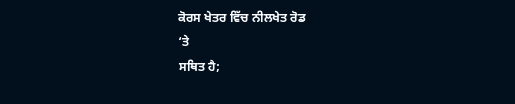ਕੋਰਸ ਖੇਤਰ ਵਿੱਚ ਨੀਲਖੇਤ ਰੋਡ
‘ਤੇ
ਸਥਿਤ ਹੈ;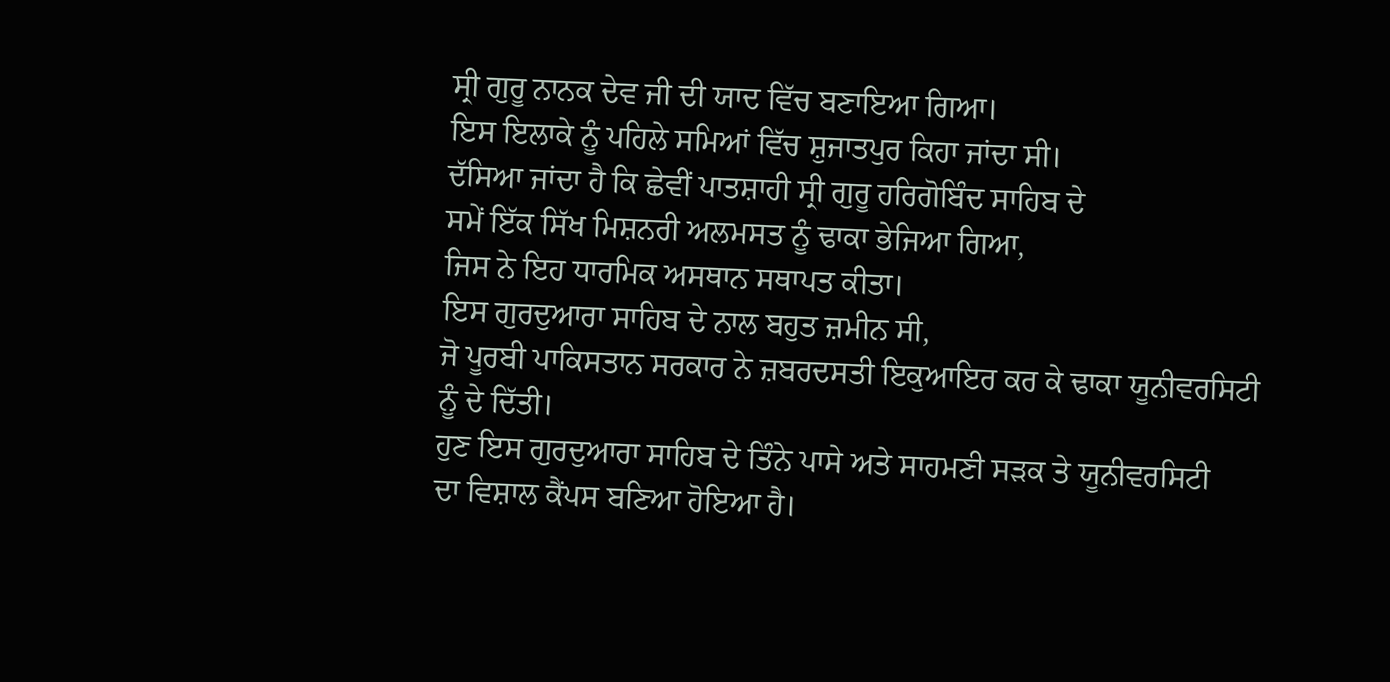ਸ੍ਰੀ ਗੁਰੂ ਨਾਨਕ ਦੇਵ ਜੀ ਦੀ ਯਾਦ ਵਿੱਚ ਬਣਾਇਆ ਗਿਆ।
ਇਸ ਇਲਾਕੇ ਨੂੰ ਪਹਿਲੇ ਸਮਿਆਂ ਵਿੱਚ ਸ਼ੁਜਾਤਪੁਰ ਕਿਹਾ ਜਾਂਦਾ ਸੀ।
ਦੱਸਿਆ ਜਾਂਦਾ ਹੈ ਕਿ ਛੇਵੀਂ ਪਾਤਸ਼ਾਹੀ ਸ੍ਰੀ ਗੁਰੂ ਹਰਿਗੋਬਿੰਦ ਸਾਹਿਬ ਦੇ
ਸਮੇਂ ਇੱਕ ਸਿੱਖ ਮਿਸ਼ਨਰੀ ਅਲਮਸਤ ਨੂੰ ਢਾਕਾ ਭੇਜਿਆ ਗਿਆ,
ਜਿਸ ਨੇ ਇਹ ਧਾਰਮਿਕ ਅਸਥਾਨ ਸਥਾਪਤ ਕੀਤਾ।
ਇਸ ਗੁਰਦੁਆਰਾ ਸਾਹਿਬ ਦੇ ਨਾਲ ਬਹੁਤ ਜ਼ਮੀਨ ਸੀ,
ਜੋ ਪੂਰਬੀ ਪਾਕਿਸਤਾਨ ਸਰਕਾਰ ਨੇ ਜ਼ਬਰਦਸਤੀ ਇਕੁਆਇਰ ਕਰ ਕੇ ਢਾਕਾ ਯੂਨੀਵਰਸਿਟੀ
ਨੂੰ ਦੇ ਦਿੱਤੀ।
ਹੁਣ ਇਸ ਗੁਰਦੁਆਰਾ ਸਾਹਿਬ ਦੇ ਤਿੰਨੇ ਪਾਸੇ ਅਤੇ ਸਾਹਮਣੀ ਸੜਕ ਤੇ ਯੂਨੀਵਰਸਿਟੀ
ਦਾ ਵਿਸ਼ਾਲ ਕੈਂਪਸ ਬਣਿਆ ਹੋਇਆ ਹੈ।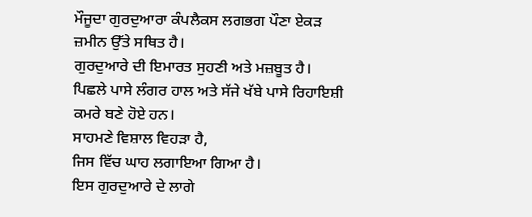ਮੌਜੂਦਾ ਗੁਰਦੁਆਰਾ ਕੰਪਲੈਕਸ ਲਗਭਗ ਪੌਣਾ ਏਕੜ ਜ਼ਮੀਨ ਉੱਤੇ ਸਥਿਤ ਹੈ।
ਗੁਰਦੁਆਰੇ ਦੀ ਇਮਾਰਤ ਸੁਹਣੀ ਅਤੇ ਮਜ਼ਬੂਤ ਹੈ।
ਪਿਛਲੇ ਪਾਸੇ ਲੰਗਰ ਹਾਲ ਅਤੇ ਸੱਜੇ ਖੱਬੇ ਪਾਸੇ ਰਿਹਾਇਸ਼ੀ ਕਮਰੇ ਬਣੇ ਹੋਏ ਹਨ।
ਸਾਹਮਣੇ ਵਿਸ਼ਾਲ ਵਿਹੜਾ ਹੈ,
ਜਿਸ ਵਿੱਚ ਘਾਹ ਲਗਾਇਆ ਗਿਆ ਹੈ।
ਇਸ ਗੁਰਦੁਆਰੇ ਦੇ ਲਾਗੇ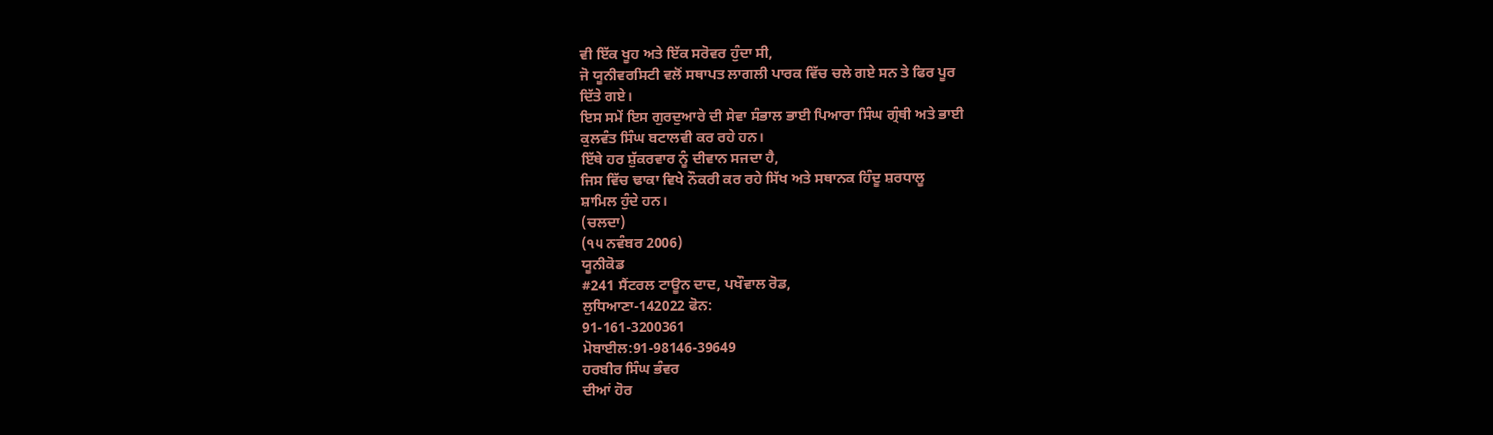ਵੀ ਇੱਕ ਖੂਹ ਅਤੇ ਇੱਕ ਸਰੋਵਰ ਹੁੰਦਾ ਸੀ,
ਜੋ ਯੂਨੀਵਰਸਿਟੀ ਵਲੋਂ ਸਥਾਪਤ ਲਾਗਲੀ ਪਾਰਕ ਵਿੱਚ ਚਲੇ ਗਏ ਸਨ ਤੇ ਫਿਰ ਪੂਰ
ਦਿੱਤੇ ਗਏ।
ਇਸ ਸਮੇਂ ਇਸ ਗੁਰਦੁਆਰੇ ਦੀ ਸੇਵਾ ਸੰਭਾਲ ਭਾਈ ਪਿਆਰਾ ਸਿੰਘ ਗ੍ਰੰਥੀ ਅਤੇ ਭਾਈ
ਕੁਲਵੰਤ ਸਿੰਘ ਬਟਾਲਵੀ ਕਰ ਰਹੇ ਹਨ।
ਇੱਥੇ ਹਰ ਸ਼ੁੱਕਰਵਾਰ ਨੂੰ ਦੀਵਾਨ ਸਜਦਾ ਹੈ,
ਜਿਸ ਵਿੱਚ ਢਾਕਾ ਵਿਖੇ ਨੌਕਰੀ ਕਰ ਰਹੇ ਸਿੱਖ ਅਤੇ ਸਥਾਨਕ ਹਿੰਦੂ ਸ਼ਰਧਾਲੂ
ਸ਼ਾਮਿਲ ਹੁੰਦੇ ਹਨ।
(ਚਲਦਾ)
(੧੫ ਨਵੰਬਰ 2006)
ਯੂਨੀਕੋਡ
#241 ਸੈਂਟਰਲ ਟਾਊਨ ਦਾਦ, ਪਖੌਵਾਲ ਰੋਡ,
ਲੁਧਿਆਣਾ-142022 ਫੋਨ:
91-161-3200361
ਮੋਬਾਈਲ:91-98146-39649
ਹਰਬੀਰ ਸਿੰਘ ਭੰਵਰ
ਦੀਆਂ ਹੋਰ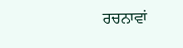ਰਚਨਾਵਾਂ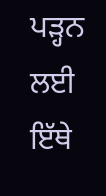ਪੜ੍ਹਨ ਲਈ ਇੱਥੇ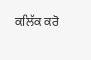ਕਲਿੱਕ ਕਰੋ